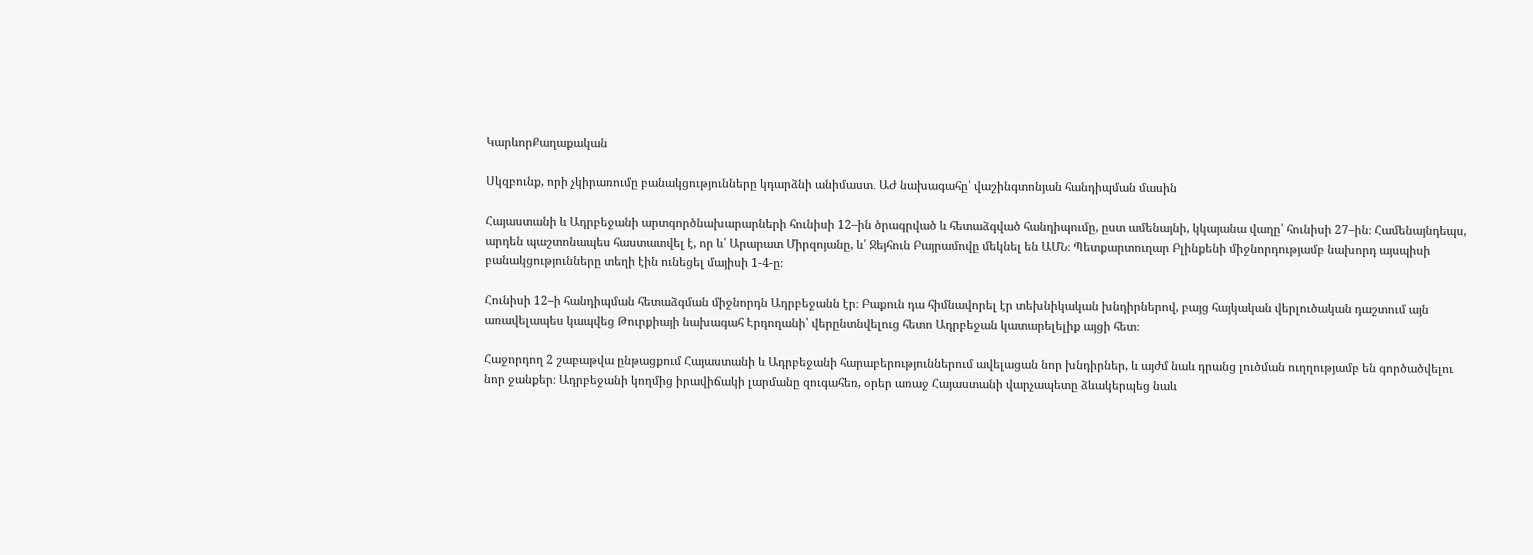ԿարևորՔաղաքական

Սկզբունք, որի չկիրառումը բանակցությունները կդարձնի անիմաստ․ ԱԺ նախագահը՝ վաշինգտոնյան հանդիպման մասին

Հայաստանի և Ադրբեջանի արտգործնախարարների հունիսի 12–ին ծրագրված և հետաձգված հանդիպումը, ըստ ամենայնի, կկայանա վաղը՝ հունիսի 27–ին։ Համենայնդեպս, արդեն պաշտոնապես հաստատվել է, որ և՛ Արարատ Միրզոյանը, և՛ Ջեյհուն Բայրամովը մեկնել են ԱՄՆ։ Պետքարտուղար Բլինքենի միջնորդությամբ նախորդ այսպիսի բանակցությունները տեղի էին ունեցել մայիսի 1-4-ը։

Հունիսի 12–ի հանդիպման հետաձգման միջնորդն Ադրբեջանն էր։ Բաքուն դա հիմնավորել էր տեխնիկական խնդիրներով, բայց հայկական վերլուծական դաշտում այն առավելապես կապվեց Թուրքիայի նախագահ Էրդողանի՝ վերընտնվելուց հետո Ադրբեջան կատարելելիք այցի հետ։

Հաջորդող 2 շաբաթվա ընթացքում Հայաստանի և Ադրբեջանի հարաբերություններում ավելացան նոր խնդիրներ, և այժմ նաև դրանց լուծման ուղղությամբ են գործածվելու նոր ջանքեր։ Ադրբեջանի կողմից իրավիճակի լարմանը զուգահեռ, օրեր առաջ Հայաստանի վարչապետը ձևակերպեց նաև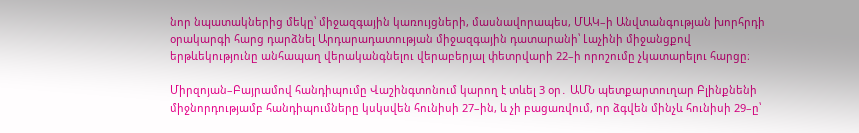նոր նպատակներից մեկը՝ միջազգային կառույցների, մասնավորապես, ՄԱԿ–ի Անվտանգության խորհրդի օրակարգի հարց դարձնել Արդարադատության միջազգային դատարանի՝ Լաչինի միջանցքով երթևեկությունը անհապաղ վերականգնելու վերաբերյալ փետրվարի 22–ի որոշումը չկատարելու հարցը։

Միրզոյան–Բայրամով հանդիպումը Վաշինգտոնում կարող է տևել 3 օր․ ԱՄՆ պետքարտուղար Բլինքնենի միջնորդությամբ հանդիպումները կսկսվեն հունիսի 27–ին, և չի բացառվում, որ ձգվեն մինչև հունիսի 29–ը՝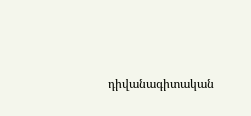դիվանագիտական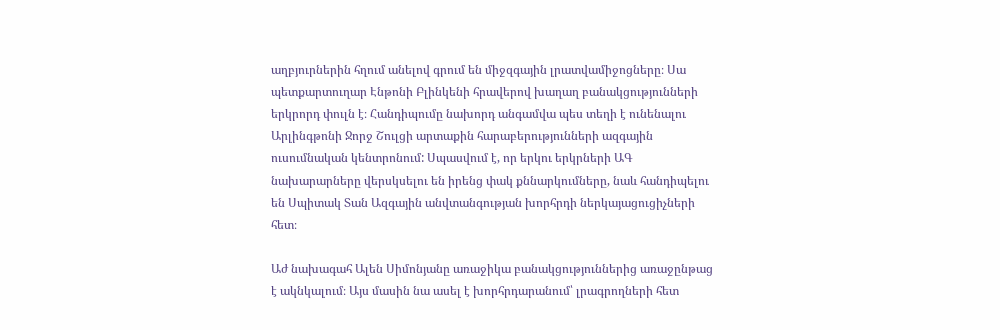աղբյուրներին հղում անելով գրում են միջզգային լրատվամիջոցները։ Սա պետքարտուղար Էնթոնի Բլինկենի հրավերով խաղաղ բանակցությունների երկրորդ փուլն է։ Հանդիպումը նախորդ անգամվա պես տեղի է ունենալու Արլինգթոնի Ջորջ Շուլցի արտաքին հարաբերությունների ազգային ուսումնական կենտրոնում: Սպասվում է, որ երկու երկրների ԱԳ նախարարները վերսկսելու են իրենց փակ քննարկումները, նաև հանդիպելու են Սպիտակ Տան Ազգային անվտանգության խորհրդի ներկայացուցիչների հետ։

Աժ նախագահ Ալեն Սիմոնյանը առաջիկա բանակցություններից առաջընթաց է ակնկալում։ Այս մասին նա ասել է խորհրդարանում՝ լրագրողների հետ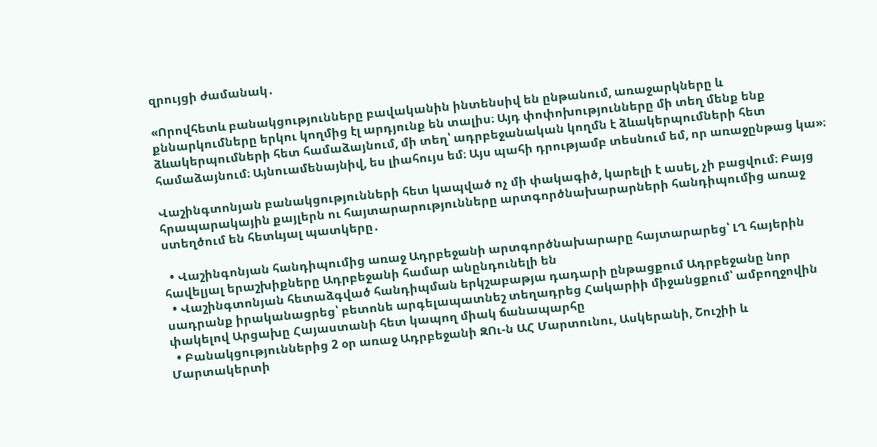զրույցի ժամանակ․

«Որովհետև բանակցությունները բավականին ինտենսիվ են ընթանում, առաջարկները և քննարկումները երկու կողմից էլ արդյունք են տալիս։ Այդ փոփոխությունները մի տեղ մենք ենք ձևակերպումների հետ համաձայնում, մի տեղ՝ ադրբեջանական կողմն է ձևակերպումների հետ համաձայնում։ Այնուամենայնիվ, ես լիահույս եմ։ Այս պահի դրությամբ տեսնում եմ, որ առաջընթաց կա»։

Վաշինգտոնյան բանակցությունների հետ կապված ոչ մի փակագիծ, կարելի է ասել, չի բացվում։ Բայց հրապարակային քայլերն ու հայտարարությունները արտգործնախարարների հանդիպումից առաջ ստեղծում են հետևյալ պատկերը․

  • Վաշինգոնյան հանդիպումից առաջ Ադրբեջանի արտգործնախարարը հայտարարեց՝ ԼՂ հայերին հավելյալ երաշխիքները Ադրբեջանի համար անընդունելի են
  • Վաշինգտոնյան հետաձգված հանդիպման երկշաբաթյա դադարի ընթացքում Ադրբեջանը նոր սադրանք իրականացրեց՝ բետոնե արգելապատնեշ տեղադրեց Հակարիի միջանցքում՝ ամբողջովին փակելով Արցախը Հայաստանի հետ կապող միակ ճանապարհը
  • Բանակցություններից 2 օր առաջ Ադրբեջանի ԶՈւ-ն ԱՀ Մարտունու, Ասկերանի, Շուշիի և Մարտակերտի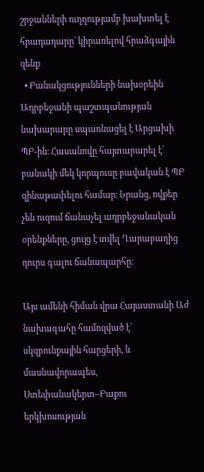շրջանների ուղղությամբ խախտել է հրադադարը` կիրառելով հրաձգային զենք
  • Բանակցությունների նախօրեին Ադրբեջանի պաշտպանության նախարարը սպառնացել է Արցախի ՊԲ-ին։ Հասանովը հայտարարել է՝ բանակի մեկ կորպուսը բավական է ՊԲ զինաթափելու համար։ Նրանց, ովքեր չեն ուզում ճանաչել ադրբեջանական օրենքները, ցույց է տվել Ղարաբաղից դուրս գալու ճանապարհը։

Այս ամենի հիման վրա Հայաստանի Աժ նախագահը համոզված է՝ սկզբունքային հարցերի, և մասնավորապես, Ստեփանակերտ–Բաքու երկխոսության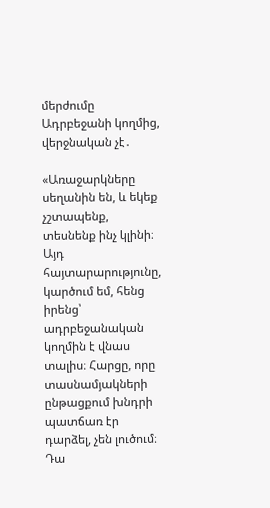մերժումը Ադրբեջանի կողմից, վերջնական չէ․

«Առաջարկները սեղանին են, և եկեք չշտապենք, տեսնենք ինչ կլինի։ Այդ հայտարարությունը, կարծում եմ, հենց իրենց՝ ադրբեջանական կողմին է վնաս տալիս։ Հարցը, որը տասնամյակների ընթացքում խնդրի պատճառ էր դարձել, չեն լուծում։ Դա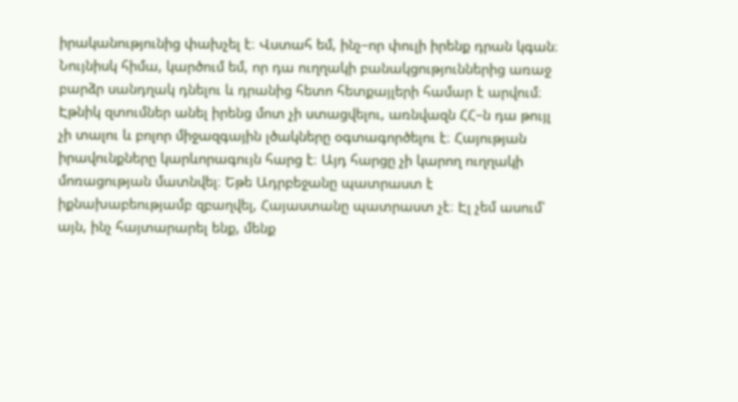իրականությունից փախչել է։ Վստահ եմ, ինչ–որ փուլի իրենք դրան կգան։ Նույնիսկ հիմա, կարծում եմ, որ դա ուղղակի բանակցություններից առաջ բարձր սանդղակ դնելու և դրանից հետո հետքայլերի համար է արվում։ Էթնիկ զտումներ անել իրենց մոտ չի ստացվելու, առնվազն ՀՀ–ն դա թույլ չի տալու և բոլոր միջազգային լծակները օգտագործելու է։ Հայության իրավունքները կարևորագույն հարց է։ Այդ հարցը չի կարող ուղղակի մոռացության մատնվել։ Եթե Ադրբեջանը պատրաստ է իքնախաբեությամբ զբաղվել, Հայաստանը պատրաստ չէ։ Էլ չեմ ասում՝ այն, ինչ հայտարարել ենք, մենք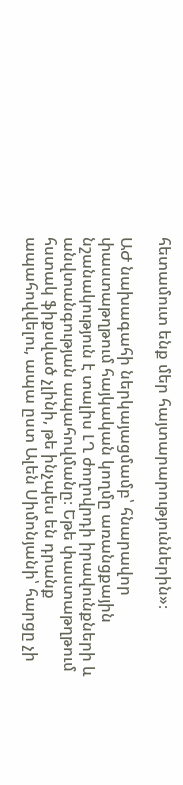հետամուտ ենք մեր հայտարարություններին»։

ԱԺ նախագահի ներկայացմամբ՝ հնարավոր փաստաթղթում հայկական կողմը առանցքային նշանակություն է տալիս ԼՂ ժողովրդի իրավունքների և անվտանգության ապահովմանը։ Եթե փաստաթղթում հստակ ֆիքսված չլինի, թե ինչպես են դրանք ապահովվելու, ապա ըստ Ալեն Սիմոնյանի՝ հարցը չի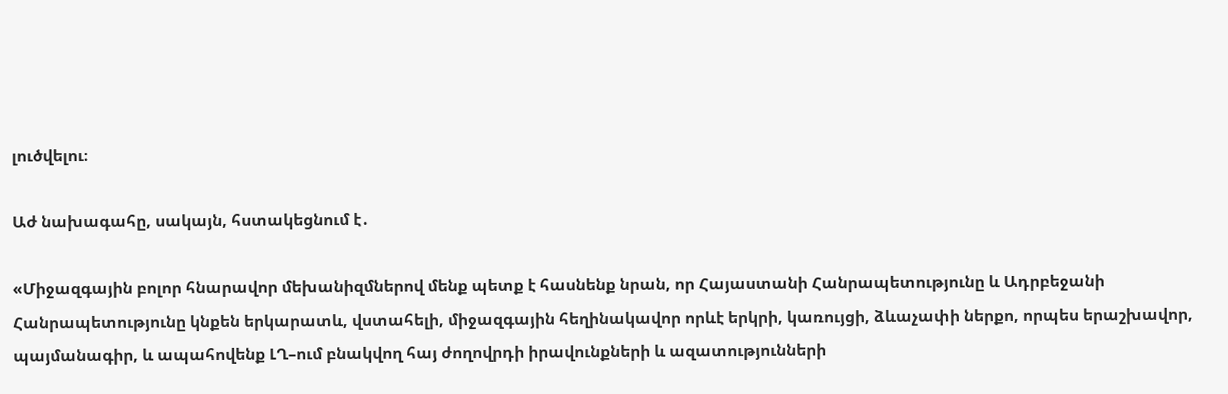լուծվելու։

Աժ նախագահը, սակայն, հստակեցնում է․

«Միջազգային բոլոր հնարավոր մեխանիզմներով մենք պետք է հասնենք նրան, որ Հայաստանի Հանրապետությունը և Ադրբեջանի Հանրապետությունը կնքեն երկարատև, վստահելի, միջազգային հեղինակավոր որևէ երկրի, կառույցի, ձևաչափի ներքո, որպես երաշխավոր, պայմանագիր, և ապահովենք ԼՂ–ում բնակվող հայ ժողովրդի իրավունքների և ազատությունների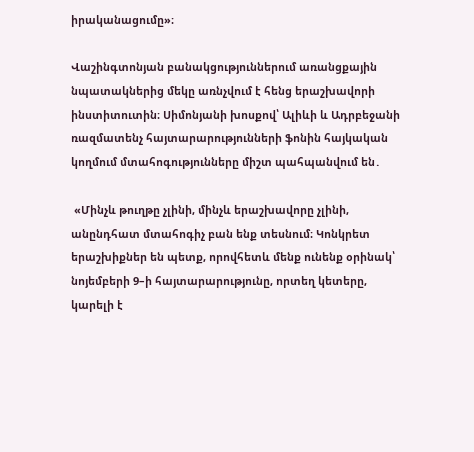իրականացումը»։

Վաշինգտոնյան բանակցություններում առանցքային նպատակներից մեկը առնչվում է հենց երաշխավորի ինստիտուտին։ Սիմոնյանի խոսքով՝ Ալիևի և Ադրբեջանի ռազմատենչ հայտարարությունների ֆոնին հայկական կողմում մտահոգությունները միշտ պահպանվում են․

 «Մինչև թուղթը չլինի, մինչև երաշխավորը չլինի, անընդհատ մտահոգիչ բան ենք տեսնում։ Կոնկրետ երաշխիքներ են պետք, որովհետև մենք ունենք օրինակ՝ նոյեմբերի 9–ի հայտարարությունը, որտեղ կետերը, կարելի է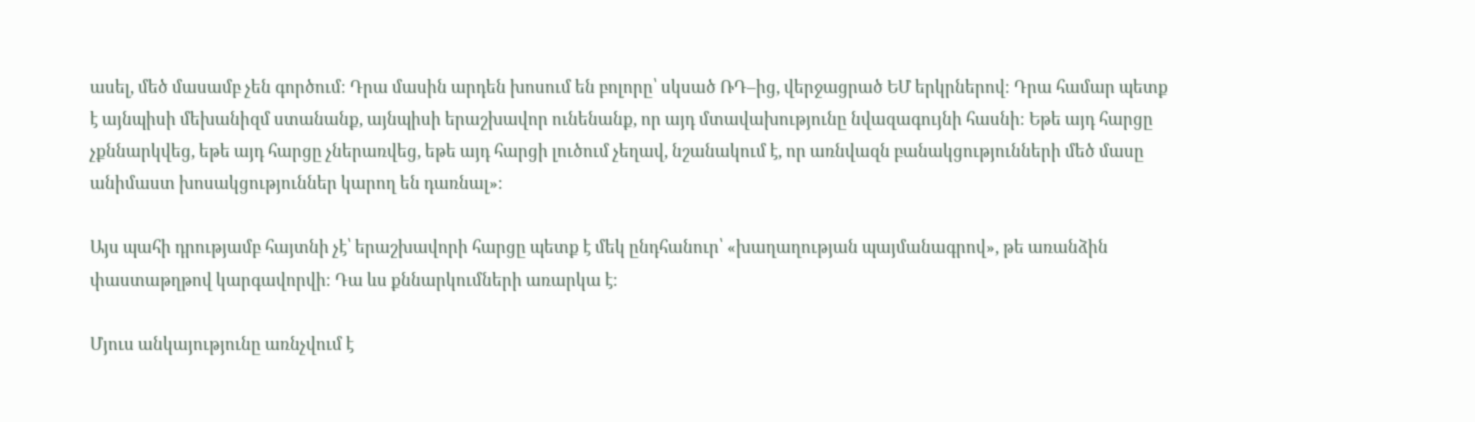ասել, մեծ մասամբ չեն գործում։ Դրա մասին արդեն խոսում են բոլորը՝ սկսած ՌԴ–ից, վերջացրած ԵՄ երկրներով։ Դրա համար պետք է այնպիսի մեխանիզմ ստանանք, այնպիսի երաշխավոր ունենանք, որ այդ մտավախությունը նվազագույնի հասնի։ Եթե այդ հարցը չքննարկվեց, եթե այդ հարցը չներառվեց, եթե այդ հարցի լուծում չեղավ, նշանակում է, որ առնվազն բանակցությունների մեծ մասը անիմաստ խոսակցություններ կարող են դառնալ»։

Այս պահի դրությամբ հայտնի չէ՝ երաշխավորի հարցը պետք է մեկ ընդհանուր՝ «խաղաղության պայմանագրով», թե առանձին փաստաթղթով կարգավորվի։ Դա ևս քննարկումների առարկա է։

Մյուս անկայությունը առնչվում է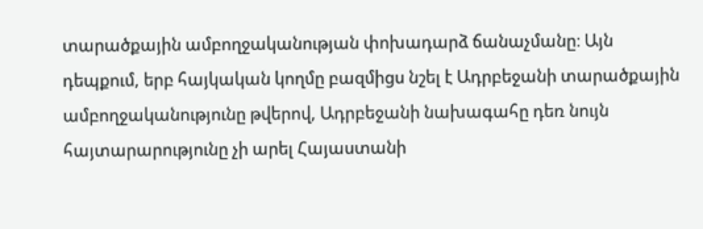տարածքային ամբողջականության փոխադարձ ճանաչմանը։ Այն դեպքում, երբ հայկական կողմը բազմիցս նշել է Ադրբեջանի տարածքային ամբողջականությունը թվերով, Ադրբեջանի նախագահը դեռ նույն հայտարարությունը չի արել Հայաստանի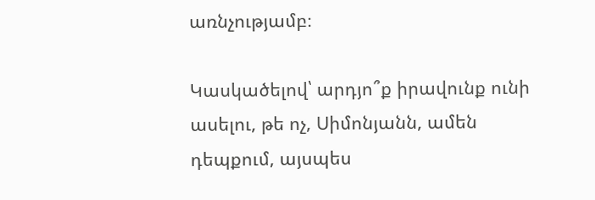առնչությամբ։

Կասկածելով՝ արդյո՞ք իրավունք ունի ասելու, թե ոչ, Սիմոնյանն, ամեն դեպքում, այսպես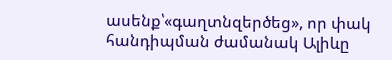ասենք՝«գաղտնզերծեց», որ փակ հանդիպման ժամանակ Ալիևը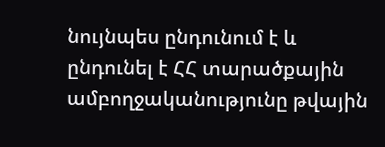նույնպես ընդունում է և ընդունել է ՀՀ տարածքային ամբողջականությունը թվային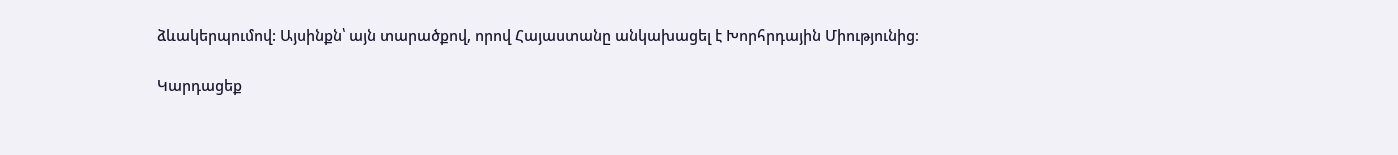ձևակերպումով: Այսինքն՝ այն տարածքով, որով Հայաստանը անկախացել է Խորհրդային Միությունից։

Կարդացեք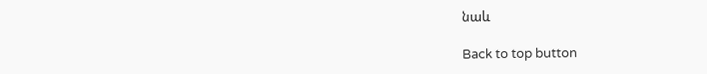նաև

Back to top button